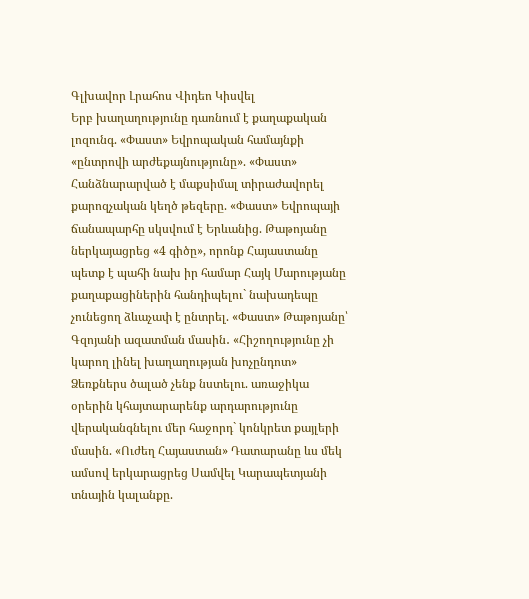Գլխավոր Լրահոս Վիդեո Կիսվել
Երբ խաղաղությունը դառնում է քաղաքական լոզունգ. «Փաստ» Եվրոպական համայնքի «ընտրովի արժեքայնությունը». «Փաստ» Հանձնարարված է մաքսիմալ տիրաժավորել քարոզչական կեղծ թեզերը. «Փաստ» Եվրոպայի ճանապարհը սկսվում է Երևանից. Թաթոյանը ներկայացրեց «4 գիծը», որոնք Հայաստանը պետք է պահի նախ իր համար Հայկ Մարությանը քաղաքացիներին հանդիպելու` նախադեպը չունեցող ձևաչափ է ընտրել. «Փաստ» Թաթոյանը՝ Գզոյանի ազատման մասին․ «Հիշողությունը չի կարող լինել խաղաղության խոչընդոտ» Ձեռքներս ծալած չենք նստելու. առաջիկա օրերին կհայտարարենք արդարությունը վերականգնելու մեր հաջորդ` կոնկրետ քայլերի մասին. «Ուժեղ Հայաստան» Դատարանը ևս մեկ ամսով երկարացրեց Սամվել Կարապետյանի տնային կալանքը.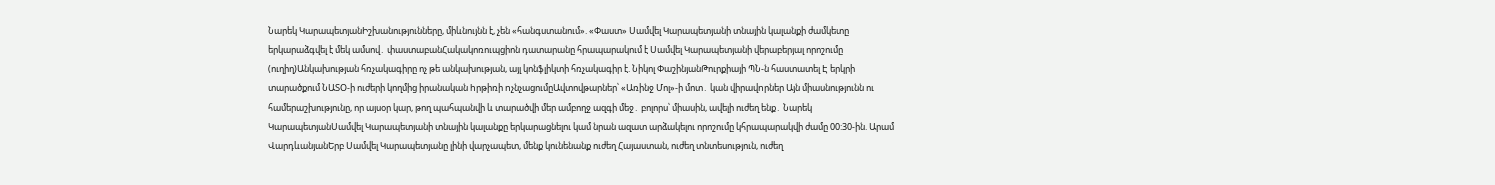Նարեկ ԿարապետյանԻշխանությունները, միևնույնն է, չեն «հանգստանում». «Փաստ» Սամվել Կարապետյանի տնային կալանքի ժամկետը երկարաձգվել է մեկ ամսով․ փաստաբանՀակակոռուպցիոն դատարանը հրապարակում է Սամվել Կարապետյանի վերաբերյալ որոշումը (ուղիղ)Անկախության հռչակագիրը ոչ թե անկախության, այլ կոնֆլիկտի հռչակագիր է. Նիկոլ ՓաշինյանԹուրքիայի ՊՆ-ն հաստատել Է երկրի տարածքում ՆԱՏՕ-ի ուժերի կողմից իրանական hրթիռի nչնչացումըԱվտովթարներ՝ «Առինջ Մոլ»-ի մոտ․ կան վիրավnրներ Այն միասնությունն ու համերաշխությունը, որ այսօր կար, թող պահպանվի և տարածվի մեր ամբողջ ազգի մեջ․ բոլորս՝ միասին, ավելի ուժեղ ենք․ Նարեկ ԿարապետյանՍամվել Կարապետյանի տնային կալանքը երկարացնելու կամ նրան ազատ արձակելու որոշումը կհրապարակվի ժամը 00:30-ին. Արամ ՎարդևանյանԵրբ Սամվել Կարապետյանը լինի վարչապետ, մենք կունենանք ուժեղ Հայաստան, ուժեղ տնտեսություն, ուժեղ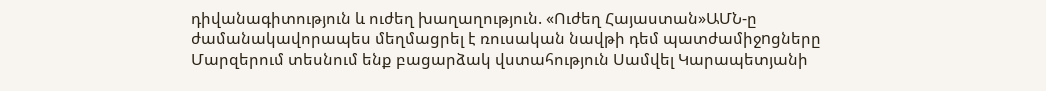դիվանագիտություն և ուժեղ խաղաղություն. «Ուժեղ Հայաստան»ԱՄՆ-ը ժամանակավորապես մեղմացրել է ռուսական նավթի դեմ պատժամիջnցները Մարզերում տեսնում ենք բացարձակ վստահություն Սամվել Կարապետյանի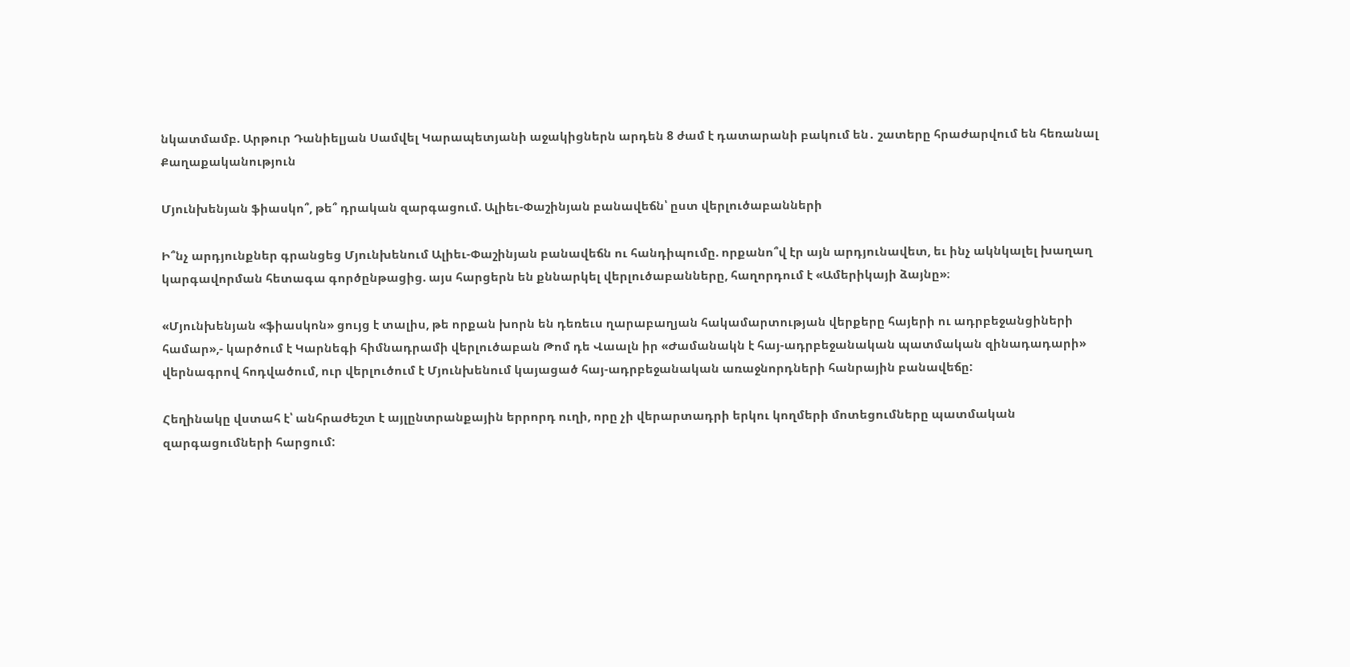նկատմամբ. Արթուր Դանիելյան Սամվել Կարապետյանի աջակիցներն արդեն 8 ժամ է դատարանի բակում են․ շատերը հրաժարվում են հեռանալ
Քաղաքականություն

Մյունխենյան ֆիասկո՞, թե՞ դրական զարգացում. Ալիեւ-Փաշինյան բանավեճն՝ ըստ վերլուծաբանների

Ի՞նչ արդյունքներ գրանցեց Մյունխենում Ալիեւ-Փաշինյան բանավեճն ու հանդիպումը. որքանո՞վ էր այն արդյունավետ, եւ ինչ ակնկալել խաղաղ կարգավորման հետագա գործընթացից. այս հարցերն են քննարկել վերլուծաբանները, հաղորդում է «Ամերիկայի ձայնը»։

«Մյունխենյան «ֆիասկոն» ցույց է տալիս, թե որքան խորն են դեռեւս ղարաբաղյան հակամարտության վերքերը հայերի ու ադրբեջանցիների համար»,- կարծում է Կարնեգի հիմնադրամի վերլուծաբան Թոմ դե Վաալն իր «Ժամանակն է հայ-ադրբեջանական պատմական զինադադարի» վերնագրով հոդվածում, ուր վերլուծում է Մյունխենում կայացած հայ-ադրբեջանական առաջնորդների հանրային բանավեճը:

Հեղինակը վստահ է՝ անհրաժեշտ է այլընտրանքային երրորդ ուղի, որը չի վերարտադրի երկու կողմերի մոտեցումները պատմական զարգացումների հարցում: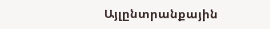Այլընտրանքային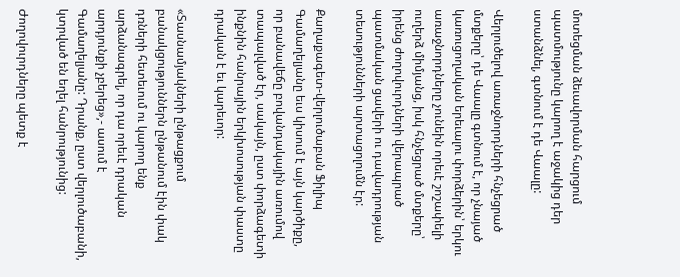մոտեցման ձեւավորման հարցում պատմությունը կարող է աջակից դեր ստանձնել, գտնում է դե Վաալը:

Վերլուծելով առաջնորդների հնչեցրած մտքերը՝ դե Վաալը գտնում է, որ չնայած կառուցողական երեւալու փորձերին՝ երկու առաջնորդները չունեին որեւէ շոշափելի ուղերձ միմյանց, իսկ հնչեցրած մտքերը՝ իրենց ժողովուրդների վերապրած պատմական ցավերի ու դավադրության տեսությունների արտացոլումն էր:

Քաղաքագետ-վերլուծաբան Ֆիլիպ Գամաղելյանը եւս կիսում է այն կարծիքը, որ բանավեճը բովանդակային առումով տապալված էր, սակայն, ըստ փորձագետի ինքնին հանրային երկխոսության փաստը դրական է եւ կարեւոր:

«Տասնամյակների ընթացքում բանակցություններն ընթանում էին փակ դռների հետեւում ու կարող ենք արձանագրել, որ դա որեւէ դրական արդյունքի չբերեց»,- ասում է Գամաղելյանը: Դրանք, ըստ վերլուծաբանի, կտրված են եղել հանրությունից:

Ժողովուրդները պետք է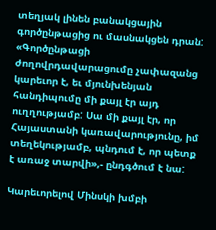տեղյակ լինեն բանակցային գործընթացից ու մասնակցեն դրան: «Գործընթացի ժողովրդավարացումը չափազանց կարեւոր է, եւ մյունխենյան հանդիպումը մի քայլ էր այդ ուղղությամբ: Սա մի քայլ էր, որ Հայաստանի կառավարությունը, իմ տեղեկությամբ, պնդում է, որ պետք է առաջ տարվի»,- ընդգծում է նա:

Կարեւորելով Մինսկի խմբի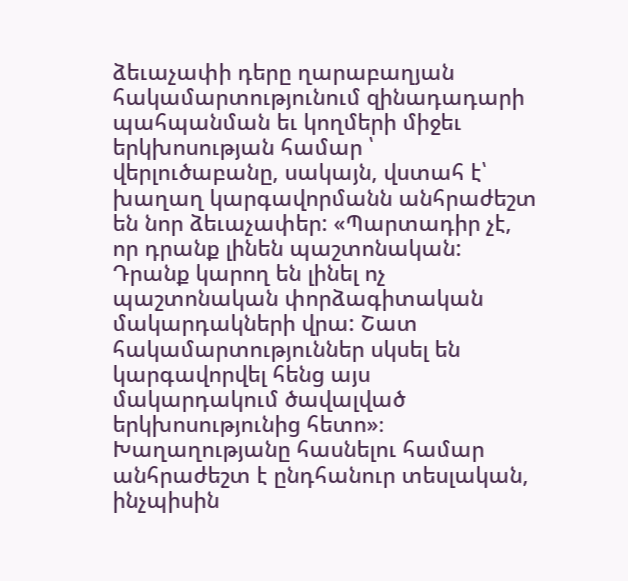ձեւաչափի դերը ղարաբաղյան հակամարտությունում զինադադարի պահպանման եւ կողմերի միջեւ երկխոսության համար ՝ վերլուծաբանը, սակայն, վստահ է՝ խաղաղ կարգավորմանն անհրաժեշտ են նոր ձեւաչափեր: «Պարտադիր չէ, որ դրանք լինեն պաշտոնական: Դրանք կարող են լինել ոչ պաշտոնական փորձագիտական մակարդակների վրա: Շատ հակամարտություններ սկսել են կարգավորվել հենց այս մակարդակում ծավալված երկխոսությունից հետո»։ Խաղաղությանը հասնելու համար անհրաժեշտ է ընդհանուր տեսլական, ինչպիսին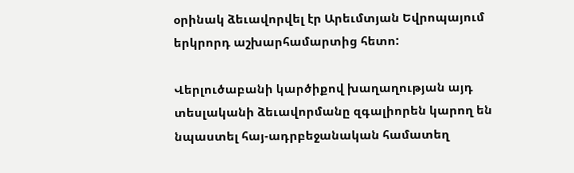օրինակ ձեւավորվել էր Արեւմտյան Եվրոպայում երկրորդ աշխարհամարտից հետո:

Վերլուծաբանի կարծիքով խաղաղության այդ տեսլականի ձեւավորմանը զգալիորեն կարող են նպաստել հայ-ադրբեջանական համատեղ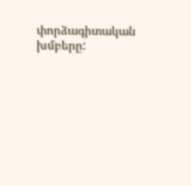փորձագիտական խմբերը: